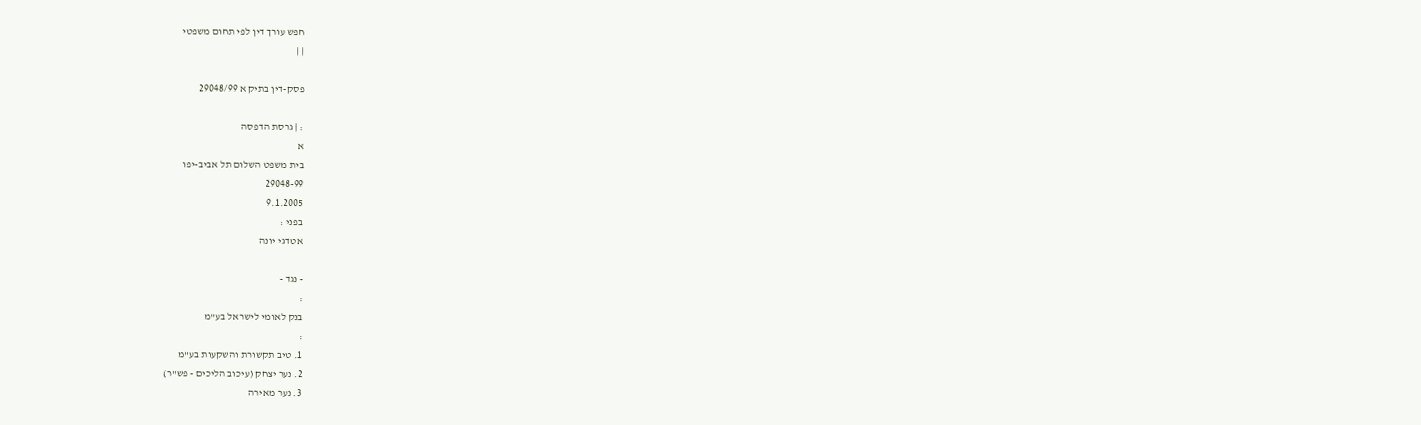חפש עורך דין לפי תחום משפטי
| |

פסק-דין בתיק א 29048/99

: | גרסת הדפסה
א
בית משפט השלום תל אביב-יפו
29048-99
9.1.2005
בפני :
אטדגי יונה

- נגד -
:
בנק לאומי לישראל בע"מ
:
1. טיב תקשורת והשקעות בע"מ
2. נער יצחק (עיכוב הליכים - פש"ר)
3. נער מאירה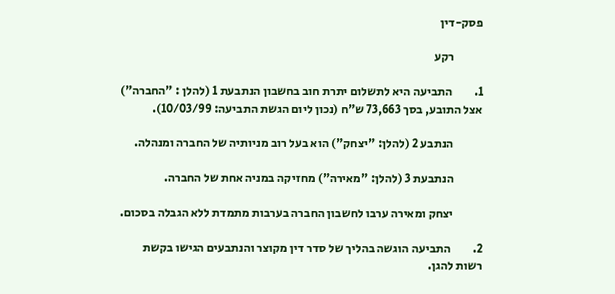פסק-דין

            רקע

1.         התביעה היא לתשלום יתרת חוב בחשבון הנתבעת 1 (להלן : "החברה") אצל התובע, בסך 73,663 ש"ח (נכון ליום הגשת התביעה: 10/03/99).

            הנתבע 2 (להלן: "יצחק") הוא בעל רוב מניותיה של החברה ומנהלה.

            הנתבעת 3 (להלן: "מאירה") מחזיקה במניה אחת של החברה.

            יצחק ומאירה ערבו לחשבון החברה בערבות מתמדת ללא הגבלה בסכום.

2.         התביעה הוגשה בהליך של סדר דין מקוצר והנתבעים הגישו בקשת רשות להגן.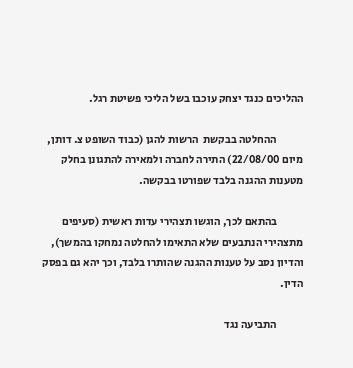ההליכים כנגד יצחק עוכבו בשל הליכי פשיטת רגל.

            ההחלטה בבקשת  הרשות להגן (כבוד השופט צ. דותן, מיום 22/08/00) התירה לחברה ולמאירה להתגונן בחלק מטענות ההגנה בלבד שפורטו בבקשה.

            בהתאם לכך, הוגשו תצהירי עדות ראשית (סעיפים מתצהירי הנתבעים שלא התאימו להחלטה נמחקו בהמשך), והדיון נסב על טענות ההגנה שהותרו בלבד, וכך יהא גם בפסק הדין.

            התביעה נגד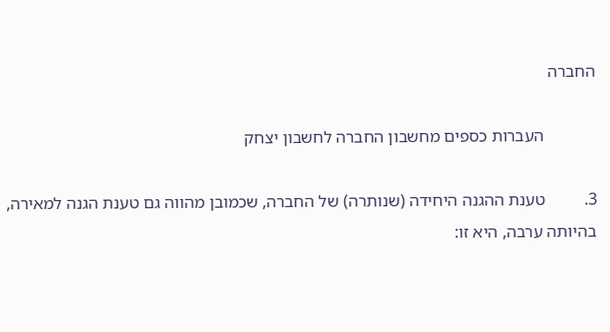החברה

            העברות כספים מחשבון החברה לחשבון יצחק

3.         טענת ההגנה היחידה (שנותרה) של החברה, שכמובן מהווה גם טענת הגנה למאירה, בהיותה ערבה, היא זו: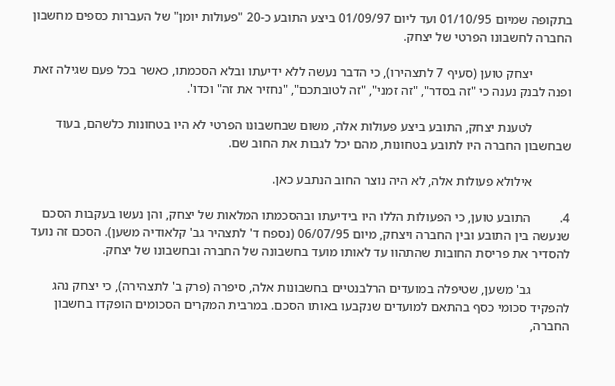בתקופה שמיום 01/10/95 ועד ליום 01/09/97 ביצע התובע כ-20 "פעולות יומן" של העברות כספים מחשבון החברה לחשבונו הפרטי של יצחק.

            יצחק טוען (סעיף 7 לתצהירו), כי הדבר נעשה ללא ידיעתו ובלא הסכמתו, כאשר בכל פעם שגילה זאת ופנה לבנק נענה כי "זה בסדר", "זה זמני", "זה לטובתכם", "נחזיר את זה" וכדו'.

            לטענת יצחק, התובע ביצע פעולות אלה, משום שבחשבונו הפרטי לא היו בטחונות כלשהם, בעוד שבחשבון החברה היו לתובע בטחונות, מהם יכל לגבות את החוב שם.

            אילולא פעולות אלה, לא היה נוצר החוב הנתבע כאן.

4.         התובע טוען, כי הפעולות הללו היו בידיעתו ובהסכמתו המלאות של יצחק, והן נעשו בעקבות הסכם שנעשה בין התובע ובין החברה ויצחק, מיום 06/07/95 (נספח ד' לתצהיר גב' קלאודיה משען). הסכם זה נועד להסדיר את פריסת החובות שהתהוו עד לאותו מועד בחשבונה של החברה ובחשבונו של יצחק.

            גב' משען, שטיפלה במועדים הרלבנטיים בחשבונות אלה, סיפרה (פרק ב' לתצהירה), כי יצחק נהג להפקיד סכומי כסף בהתאם למועדים שנקבעו באותו הסכם. במרבית המקרים הסכומים הופקדו בחשבון החברה,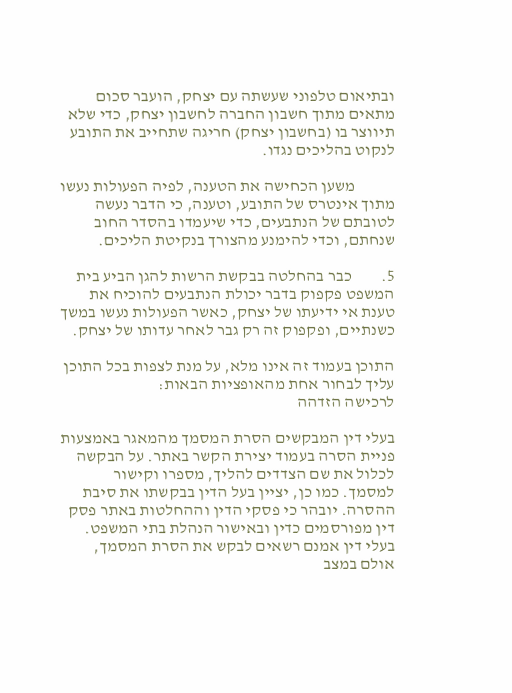ובתיאום טלפוני שעשתה עם יצחק, הועבר סכום מתאים מתוך חשבון החברה לחשבון יצחק, כדי שלא תיווצר בו (בחשבון יצחק) חריגה שתחייב את התובע לנקוט בהליכים נגדו.

            משען הכחישה את הטענה, לפיה הפעולות נעשו מתוך אינטרס של התובע, וטענה, כי הדבר נעשה לטובתם של הנתבעים, כדי שיעמדו בהסדר החוב שנחתם, וכדי להימנע מהצורך בנקיטת הליכים.

5.         כבר בהחלטה בבקשת הרשות להגן הביע בית המשפט פקפוק בדבר יכולת הנתבעים להוכיח את טענת אי ידיעתו של יצחק, כאשר הפעולות נעשו במשך כשנתיים, ופקפוק זה רק גבר לאחר עדותו של יצחק.

התוכן בעמוד זה אינו מלא, על מנת לצפות בכל התוכן עליך לבחור אחת מהאופציות הבאות:
לרכישה הזדהה

בעלי דין המבקשים הסרת המסמך מהמאגר באמצעות פניית הסרה בעמוד יצירת הקשר באתר. על הבקשה לכלול את שם הצדדים להליך, מספרו וקישור למסמך. כמו כן, יציין בעל הדין בבקשתו את סיבת ההסרה. יובהר כי פסקי הדין וההחלטות באתר פסק דין מפורסמים כדין ובאישור הנהלת בתי המשפט. בעלי דין אמנם רשאים לבקש את הסרת המסמך, אולם במצב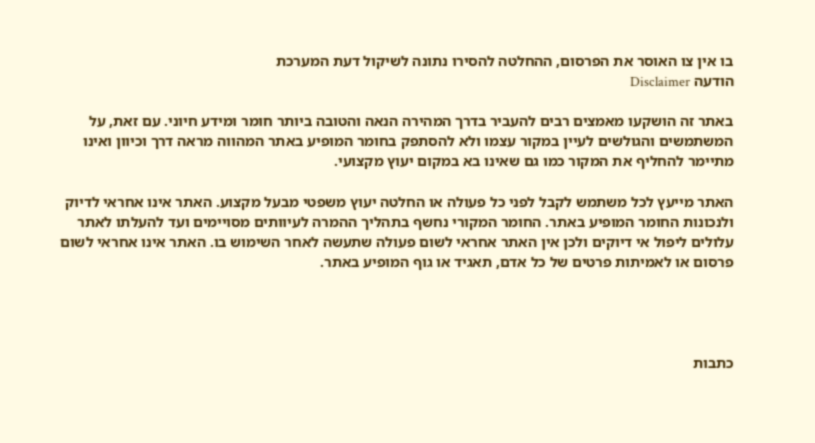בו אין צו האוסר את הפרסום, ההחלטה להסירו נתונה לשיקול דעת המערכת
הודעה Disclaimer

באתר זה הושקעו מאמצים רבים להעביר בדרך המהירה הנאה והטובה ביותר חומר ומידע חיוני. עם זאת, על המשתמשים והגולשים לעיין במקור עצמו ולא להסתפק בחומר המופיע באתר המהווה מראה דרך וכיוון ואינו מתיימר להחליף את המקור כמו גם שאינו בא במקום יעוץ מקצועי.

האתר מייעץ לכל משתמש לקבל לפני כל פעולה או החלטה יעוץ משפטי מבעל מקצוע. האתר אינו אחראי לדיוק ולנכונות החומר המופיע באתר. החומר המקורי נחשף בתהליך ההמרה לעיוותים מסויימים ועד להעלתו לאתר עלולים ליפול אי דיוקים ולכן אין האתר אחראי לשום פעולה שתעשה לאחר השימוש בו. האתר אינו אחראי לשום פרסום או לאמיתות פרטים של כל אדם, תאגיד או גוף המופיע באתר.




כתבות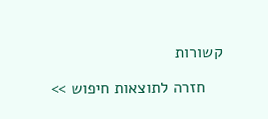קשורות

    חזרה לתוצאות חיפוש >>